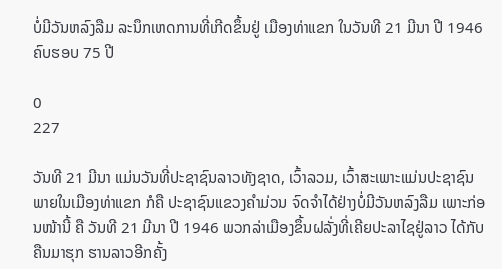ບໍ່ມີວັນຫລົງລືມ ລະນຶກເຫດການທີ່ເກີດຂຶ້ນຢູ່ ເມືອງທ່າແຂກ ໃນວັນທີ 21 ມີນາ ປີ 1946 ຄົບຮອບ 75 ປີ

0
227

ວັນທີ 21 ມີນາ ແມ່ນວັນທີ່ປະຊາຊົນລາວທັງຊາດ, ເວົ້າລວມ, ເວົ້າສະເພາະແມ່ນປະຊາຊົນພາຍໃນເມືອງທ່າແຂກ ກໍຄື ປະຊາຊົນແຂວງຄໍາມ່ວນ ຈົດຈໍາໄດ້ຢ່າງບໍ່ມີວັນຫລົງລືມ ເພາະກ່ອນໜ້ານີ້ ຄື ວັນທີ 21 ມີນາ ປີ 1946 ພວກລ່າເມືອງຂຶ້ນຝລັ່ງທີ່ເຄີຍປະລາໄຊຢູ່ລາວ ໄດ້ກັບຄືນມາຮຸກ ຮານລາວອີກຄັ້ງ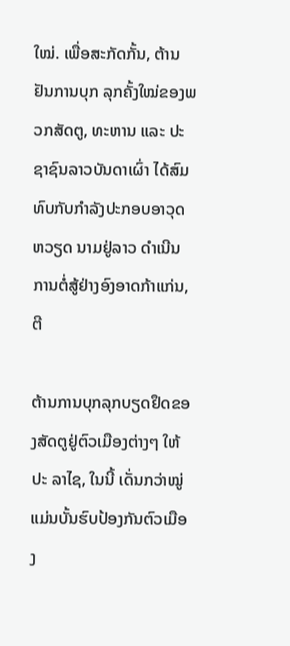ໃໝ່. ເພື່ອສະກັດກັ້ນ, ຕ້ານຢັນການບຸກ ລຸກຄັ້ງໃໝ່ຂອງພວກສັດຕູ, ທະຫານ ແລະ ປະຊາຊົນລາວບັນດາເຜົ່າ ໄດ້ສົມທົບກັບກໍາລັງປະກອບອາວຸດຫວຽດ ນາມຢູ່ລາວ ດໍາເນີນການຕໍ່ສູ້ຢ່າງອົງອາດກ້າແກ່ນ, ຕີ

ຕ້ານການບຸກລຸກບຽດຢຶດຂອງສັດຕູຢູ່ຕົວເມືອງຕ່າງໆ ໃຫ້ປະ ລາໄຊ, ໃນນີ້ ເດັ່ນກວ່າໝູ່ແມ່ນບັ້ນຮົບປ້ອງກັນຕົວເມືອງ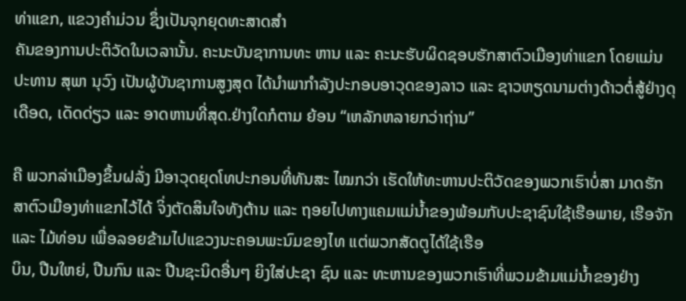ທ່າແຂກ, ແຂວງຄໍາມ່ວນ ຊຶ່ງເປັນຈຸກຍຸດທະສາດສໍາ
ຄັນຂອງການປະຕິວັດໃນເວລານັ້ນ. ຄະນະບັນຊາການທະ ຫານ ແລະ ຄະນະຮັບຜິດຊອບຮັກສາຕົວເມືອງທ່າແຂກ ໂດຍແມ່ນ ປະທານ ສຸພາ ນຸວົງ ເປັນຜູ້ບັນຊາການສູງສຸດ ໄດ້ນໍາພາກໍາລັງປະກອບອາວຸດຂອງລາວ ແລະ ຊາວຫຽດນາມຕ່າງດ້າວຕໍ່ສູ້ຢ່າງດຸເດືອດ, ເດັດດ່ຽວ ແລະ ອາດຫານທີ່ສຸດ.ຢ່າງໃດກໍຕາມ ຍ້ອນ “ເຫລັກຫລາຍກວ່າຖ່ານ”

ຄື ພວກລ່າເມືອງຂຶ້ນຝລັ່ງ ມີອາວຸດຍຸດໂທປະກອນທີ່ທັນສະ ໄໝກວ່າ ເຮັດໃຫ້ທະຫານປະຕິວັດຂອງພວກເຮົາບໍ່ສາ ມາດຮັກສາຕົວເມືອງທ່າແຂກໄວ້ໄດ້ ຈິ່ງຕັດສິນໃຈທັງຕ້ານ ແລະ ຖອຍໄປທາງແຄມແມ່ນໍ້າຂອງພ້ອມກັບປະຊາຊົນໃຊ້ເຮືອພາຍ, ເຮືອຈັກ ແລະ ໄມ້ທ່ອນ ເພື່ອລອຍຂ້າມໄປແຂວງນະຄອນພະນົມຂອງໄທ ແຕ່ພວກສັດຕູໄດ້ໃຊ້ເຮືອ
ບິນ, ປືນໃຫຍ່, ປືນກົນ ແລະ ປືນຊະນິດອື່ນໆ ຍິງໃສ່ປະຊາ ຊົນ ແລະ ທະຫານຂອງພວກເຮົາທີ່ພວມຂ້າມແມ່ນໍ້າຂອງຢ່າງ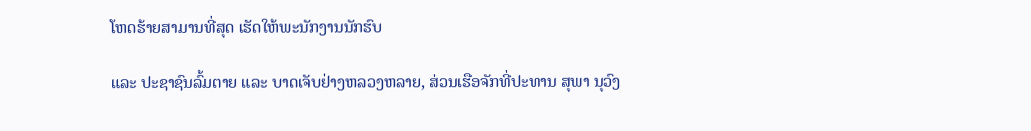ໂຫດຮ້າຍສາມານທີ່ສຸດ ເຮັດໃຫ້ພະນັກງານນັກຮົບ

ແລະ ປະຊາຊົນລົ້ມຕາຍ ແລະ ບາດເຈັບຢ່າງຫລວງຫລາຍ, ສ່ວນເຮືອຈັກທີ່ປະທານ ສຸພາ ນຸວົງ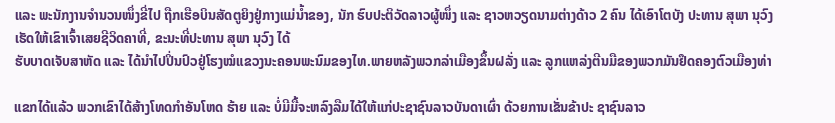ແລະ ພະນັກງານຈໍານວນໜຶ່ງຂີ່ໄປ ຖືກເຮືອບິນສັດຕູຍິງຢູ່ກາງແມ່ນໍ້າຂອງ, ນັກ ຮົບປະຕິວັດລາວຜູ້ໜຶ່ງ ແລະ ຊາວຫວຽດນາມຕ່າງດ້າວ 2 ຄົນ ໄດ້ເອົາໂຕບັງ ປະທານ ສຸພາ ນຸວົງ ເຮັດໃຫ້ເຂົາເຈົ້າເສຍຊີວິດຄາທີ່, ຂະນະທີ່ປະທານ ສຸພາ ນຸວົງ ໄດ້
ຮັບບາດເຈັບສາຫັດ ແລະ ໄດ້ນໍາໄປປິ່ນປົວຢູ່ໂຮງໝໍແຂວງນະຄອນພະນົມຂອງໄທ.ພາຍຫລັງພວກລ່າເມືອງຂຶ້ນຝລັ່ງ ແລະ ລູກແຫລ່ງຕີນມືຂອງພວກມັນຢຶດຄອງຕົວເມືອງທ່າ

ແຂກໄດ້ແລ້ວ ພວກເຂົາໄດ້ສ້າງໂທດກຳອັນໂຫດ ຮ້າຍ ແລະ ບໍ່ມີມື້ຈະຫລົງລືມໄດ້ໃຫ້ແກ່ປະຊາຊົນລາວບັນດາເຜົ່າ ດ້ວຍການເຂັ່ນຂ້າປະ ຊາຊົນລາວ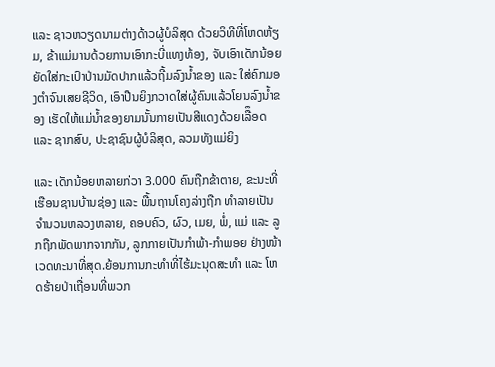ແລະ ຊາວຫວຽດນາມຕ່າງດ້າວຜູ້ບໍລິສຸດ ດ້ວຍວິທີທີ່ໂຫດຫ້ຽມ, ຂ້າແມ່ມານດ້ວຍການເອົາກະບີ່ແທງທ້ອງ, ຈັບເອົາເດັກນ້ອຍຍັດໃສ່ກະເປົາປ່ານມັດປາກແລ້ວຖີ້ມລົງນໍ້າຂອງ ແລະ ໃສ່ຄົກມອງຕຳຈົນເສຍຊີວິດ, ເອົາປືນຍິງກວາດໃສ່ຜູ້ຄົນແລ້ວໂຍນລົງນໍ້າຂອງ ເຮັດໃຫ້ແມ່ນໍ້າຂອງຍາມນັ້ນກາຍເປັນສີແດງດ້ວຍເລືຶອດ ແລະ ຊາກສົບ, ປະຊາຊົນຜູ້ບໍລິສຸດ, ລວມທັງແມ່ຍິງ

ແລະ ເດັກນ້ອຍຫລາຍກ່ວາ 3.000 ຄົນຖືກຂ້າຕາຍ, ຂະນະທີ່ເຮືອນຊານບ້ານຊ່ອງ ແລະ ພື້ນຖານໂຄງລ່າງຖືກ ທໍາລາຍເປັນຈໍານວນຫລວງຫລາຍ, ຄອບຄົວ, ຜົວ, ເມຍ, ພໍ່, ແມ່ ແລະ ລູກຖືກພັດພາກຈາກກັນ, ລູກກາຍເປັນກໍາພ້າ-ກຳພອຍ ຢ່າງໜ້າເວດທະນາທີ່ສຸດ.ຍ້ອນການກະທໍາທີ່ໄຮ້ມະນຸດສະທໍາ ແລະ ໂຫດຮ້າຍປ່າເຖື່ອນທີ່ພວກ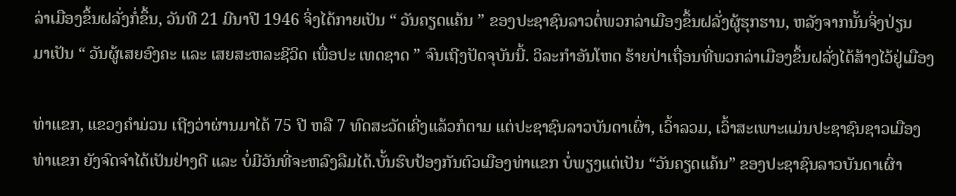ລ່າເມືອງຂຶ້ນຝລັ່ງກໍ່ຂຶ້ນ, ວັນທີ 21 ມີນາປີ 1946 ຈິ່ງໄດ້ກາຍເປັນ “ ວັນຄຽດແຄ້ນ ” ຂອງປະຊາຊົນລາວຕໍ່ພວກລ່າເມືອງຂຶ້ນຝລັ່ງຜູ້ຮຸກຮານ, ຫລັງຈາກນັ້ນຈິ່ງປ່ຽນ
ມາເປັນ “ ວັນຜູ້ເສຍອົງຄະ ແລະ ເສຍສະຫລະຊີວິດ ເພື່ອປະ ເທດຊາດ ” ຈົນເຖີງປັດຈຸບັນນີ້. ວິລະກໍາອັນໂຫດ ຮ້າຍປ່າເຖື່ອນທີ່ພວກລ່າເມືອງຂຶ້ນຝລັ່ງໄດ້ສ້າງໄວ້ຢູ່ເມືອງ

ທ່າແຂກ, ແຂວງຄຳມ່ວນ ເຖີງວ່າຜ່ານມາໄດ້ 75 ປີ ຫລື 7 ທົດສະວັດເຄີ່ງແລ້ວກໍຕາມ ແຕ່ປະຊາຊົນລາວບັນດາເຜົ່າ, ເວົ້າລວມ, ເວົ້າສະເພາະແມ່ນປະຊາຊົນຊາວເມືອງ
ທ່າແຂກ ຍັງຈົດຈໍາໄດ້ເປັນຢ່າງດີ ແລະ ບໍ່ມີວັນທີ່ຈະຫລົງລືມໄດ້.ບັ້ນຮົບປ້ອງກັນຕົວເມືອງທ່າແຂກ ບໍ່ພຽງແຕ່ເປັນ “ວັນຄຽດແຄ້ນ” ຂອງປະຊາຊົນລາວບັນດາເຜົ່າ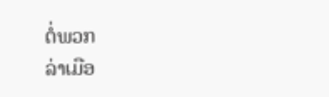ຕໍ່ພວກ
ລ່າເມືອ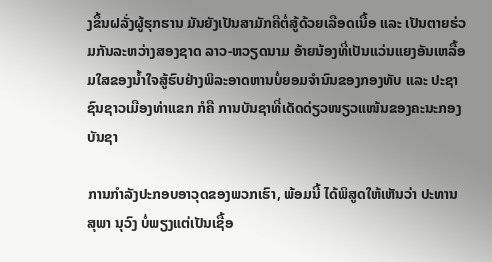ງຂຶ້ນຝລັ່ງຜູ້ຮຸກຮານ ມັນຍັງເປັນສາມັກຄີຕໍ່ສູ້ດ້ວຍເລືອດເນື້ອ ແລະ ເປັນຕາຍຮ່ວມກັນລະຫວ່າງສອງຊາດ ລາວ-ຫວຽດນາມ ອ້າຍນ້ອງທີ່ເປັນແວ່ນແຍງອັນເຫລື້ອມໃສຂອງນໍ້າໃຈສູ້ຮົບຢ່າງພິລະອາດຫານບໍ່ຍອມຈໍານົນຂອງກອງທັບ ແລະ ປະຊາຊົນຊາວເມືອງທ່າແຂກ ກໍຄື ການບັນຊາທີ່ເດັດດ່ຽວໜຽວແໜ້ນຂອງຄະນະກອງບັນຊາ

ການກໍາລັງປະກອບອາວຸດຂອງພວກເຮົາ, ພ້ອມນີ້ ໄດ້ພິສູດໃຫ້ເຫັນວ່າ ປະທານ ສຸພາ ນຸວົງ ບໍ່ພຽງແຕ່ເປັນເຊື້ອ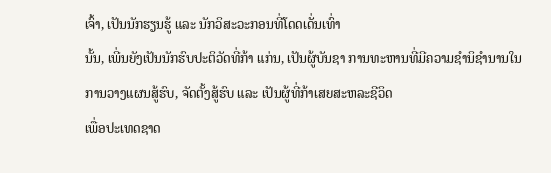ເຈົ້າ, ເປັນນັກຮຽນຮູ້ ແລະ ນັກວິສະວະກອນທີ່ໂດດເດັ່ນເທົ່າ
ນັ້ນ, ເພີ່ນຍັງເປັນນັກຮົບປະຕິວັດທີ່ກ້າ ແກ່ນ, ເປັນຜູ້ບັນຊາ ການທະຫານທີ່ມີຄວາມຊໍານິຊໍານານໃນການວາງແຜນສູ້ຮົບ, ຈັດຕັ້ງສູ້ຮົບ ແລະ ເປັນຜູ້ທີ່ກ້າເສຍສະຫລະຊີວິດ
ເພື່ອປະເທດຊາດ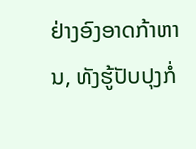ຢ່າງອົງອາດກ້າຫານ, ທັງຮູ້ປັບປຸງກໍ່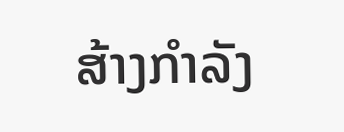ສ້າງກໍາລັງ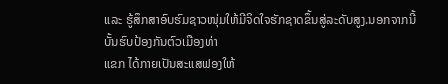ແລະ ຮູ້ສຶກສາອົບຮົມຊາວໜຸ່ມໃຫ້ມີຈິດໃຈຮັກຊາດຂຶ້ນສູ່ລະດັບສູງ.ນອກຈາກນີ້ ບັ້ນຮົບປ້ອງກັນຕົວເມືອງທ່າ
ແຂກ ໄດ້ກາຍເປັນສະແສຟອງໃຫ້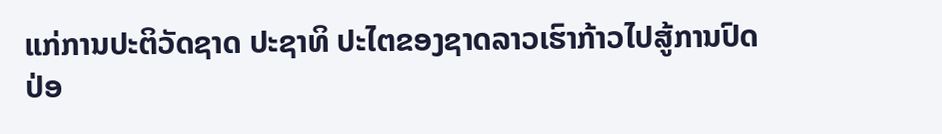ແກ່ການປະຕິວັດຊາດ ປະຊາທິ ປະໄຕຂອງຊາດລາວເຮົາກ້າວໄປສູ້ການປົດປ່ອ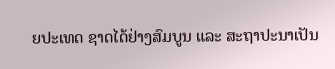ຍປະເທດ ຊາດໄດ້ຢ່າງສົມບູນ ແລະ ສະຖາປະນາເປັນ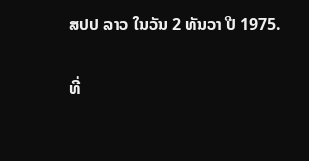ສປປ ລາວ ໃນວັນ 2 ທັນວາ ປີ 1975.

ທີ່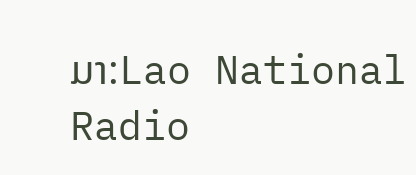ມາ:Lao National Radio